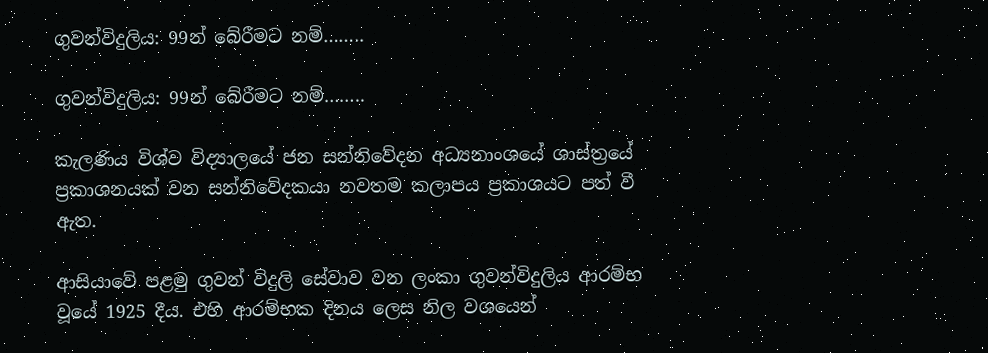ගුවන්විදුලිය: 99න් බේරීමට නම්……..

ගුවන්විදුලිය: 99න් බේරීමට නම්……..

කැලණිය විශ්ව විද්‍යාලයේ ජන සන්නිවේදන අධ්‍යනාංශයේ ශාස්ත්‍රයේ ප්‍රකාශනයක් වන සන්නිවේදකයා නවතම කලාපය ප්‍රකාශයට පත් වී ඇත.

ආසියාවේ පළමු ගුවන් විදුලි සේවාව වන ලංකා ගුවන්විදුලිය ආරම්භ වූයේ 1925 දීය. එහි ආරම්භක දිනය ලෙස නිල වශයෙන්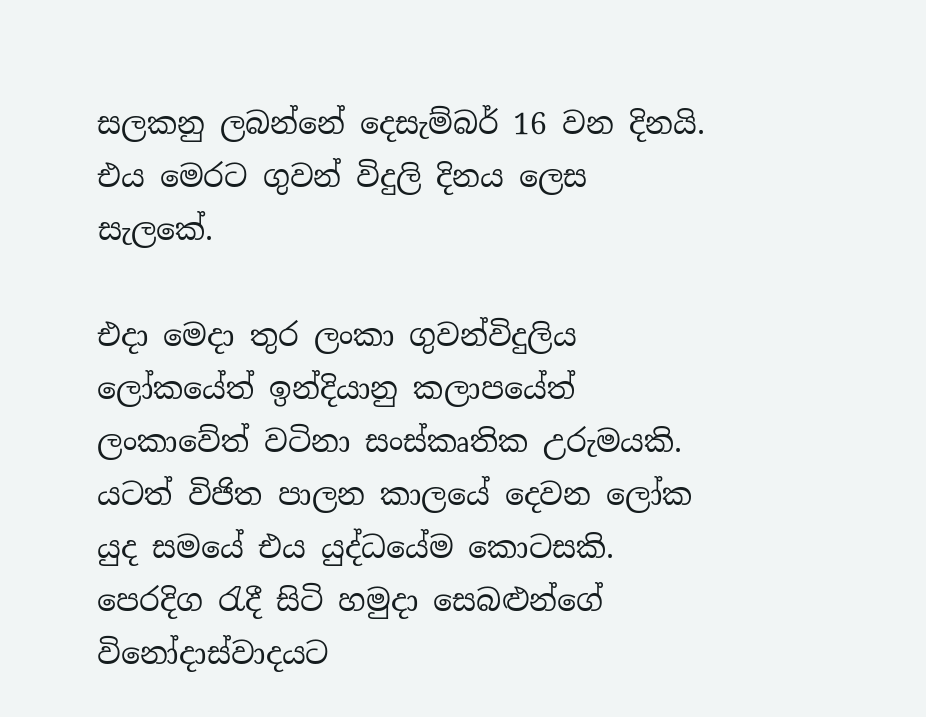සලකනු ලබන්නේ දෙසැම්බර් 16 වන දිනයි. එය මෙරට ගුවන් විදුලි දිනය ලෙස සැලකේ.

එදා මෙදා තුර ලංකා ගුවන්විදුලිය ලෝකයේත් ඉන්දියානු කලාපයේත් ලංකාවේත් වටිනා සංස්කෘතික උරුමයකි. යටත් විජිත පාලන කාලයේ දෙවන ලෝක යුද සමයේ එය යුද්ධයේම කොටසකි. පෙරදිග රැදී සිටි හමුදා සෙබළුන්ගේ විනෝදාස්වාදයට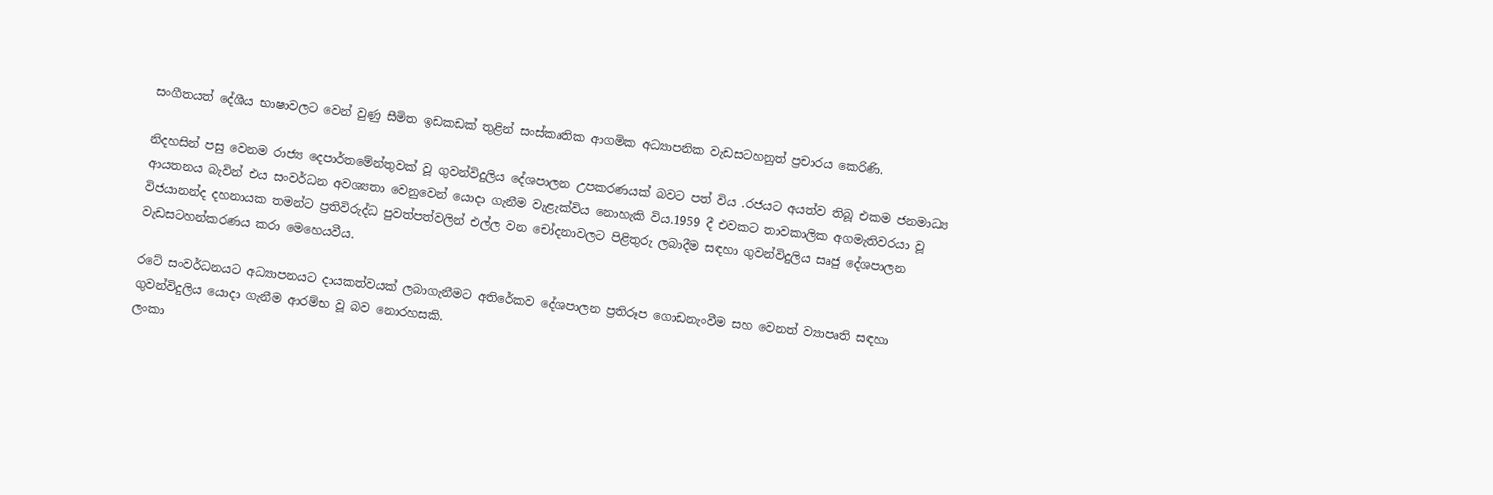සංගීතයත් දේශීය භාෂාවලට වෙන් වුණු සීමිත ඉඩකඩක් තුළින් සංස්කෘතික ආගමික අධ්‍යාපනික වැඩසටහනුත් ප්‍රචාරය කෙරිණි.

නිදහසින් පසු වෙනම රාජ්‍ය දෙපාර්තමේන්තුවක් වූ ගුවන්විදුලිය දේශපාලන උපකරණයක් බවට පත් විය .රජයට අයත්ව තිබූ එකම ජනමාධ්‍ය ආයතනය බැවින් එය සංවර්ධන අවශ්‍යතා වෙනුවෙන් යොදා ගැනීම වැළැක්විය නොහැකි විය.1959 දී එවකට තාවකාලික අගමැතිවරයා වූ විජයානන්ද දහනායක තමන්ට ප්‍රතිවිරුද්ධ පුවත්පත්වලින් එල්ල වන චෝදනාවලට පිළිතුරු ලබාදීම සඳහා ගුවන්විදුලිය සෘජු දේශපාලන වැඩසටහන්කරණය කරා මෙහෙයවීය.

රටේ සංවර්ධනයට අධ්‍යාපනයට දායකත්වයක් ලබාගැනීමට අතිරේකව දේශපාලන ප්‍රතිරූප ගොඩනැංවීම සහ වෙනත් ව්‍යාපෘති සඳහා ගුවන්විදුලිය යොදා ගැනීම ආරම්භ වූ බව නොරහසකි.
ලංකා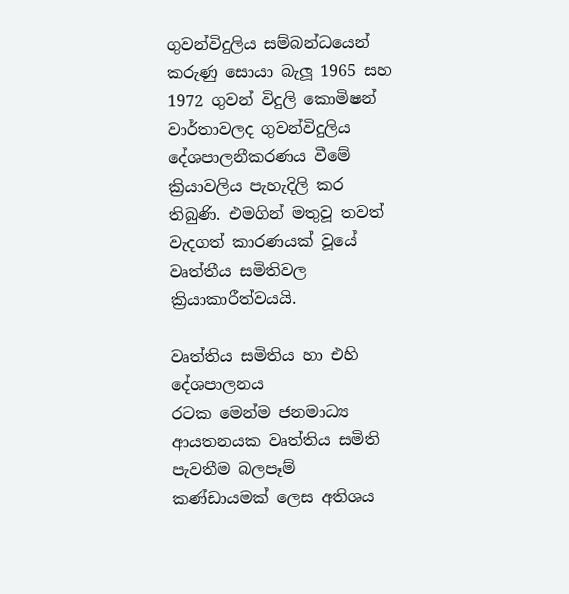ගුවන්විදුලිය සම්බන්ධයෙන් කරුණු සොයා බැලූ 1965 සහ 1972 ගුවන් විදුලි කොමිෂන් වාර්තාවලද ගුවන්විදුලිය දේශපාලනීකරණය වීමේ ක්‍රියාවලිය පැහැදිලි කර තිබුණි. එමගින් මතුවූ තවත් වැදගත් කාරණයක් වූයේ වෘත්තීය සමිතිවල ක්‍රියාකාරීත්වයයි.

වෘත්තිය සමිතිය හා එහි දේශපාලනය
රටක මෙන්ම ජනමාධ්‍ය ආයතනයක වෘත්තිය සමිති පැවතීම බලපෑම් කණ්ඩායමක් ලෙස අතිශය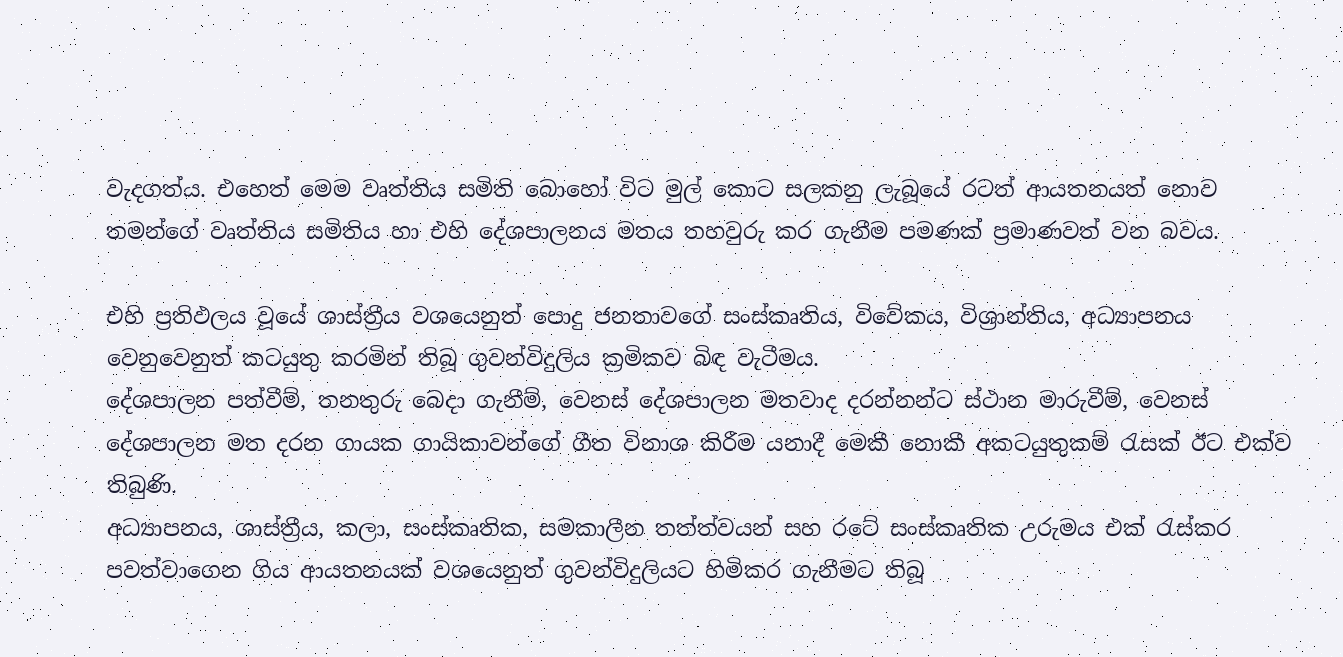වැදගත්ය. එහෙත් මෙම වෘත්තිය සමිති බොහෝ විට මුල් කොට සලකනු ලැබූයේ රටත් ආයතනයත් නොව තමන්ගේ වෘත්තිය සමිතිය හා එහි දේශපාලනය මතය තහවුරු කර ගැනීම පමණක් ප්‍රමාණවත් වන බවය.

එහි ප්‍රතිඵලය වූයේ ශාස්ත්‍රීය වශයෙනුත් පොදු ජනතාවගේ සංස්කෘතිය, විවේකය, විශ්‍රාන්තිය, අධ්‍යාපනය වෙනුවෙනුත් කටයුතු කරමින් තිබූ ගුවන්විදුලිය ක්‍රමිකව බිඳ වැටීමය.
දේශපාලන පත්වීම්, තනතුරු බෙදා ගැනීම්, වෙනස් දේශපාලන මතවාද දරන්නන්ට ස්ථාන මාරුවීම්, වෙනස් දේශපාලන මත දරන ගායක ගායිකාවන්ගේ ගීත විනාශ කිරීම යනාදී මෙකී නොකී අකටයුතුකම් රැසක් ඊට එක්ව තිබුණි.
අධ්‍යාපනය, ශාස්ත්‍රීය, කලා, සංස්කෘතික, සමකාලීන තත්ත්වයන් සහ රටේ සංස්කෘතික උරුමය එක් රැස්කර පවත්වාගෙන ගිය ආයතනයක් වශයෙනුත් ගුවන්විදුලියට හිමිකර ගැනීමට තිබූ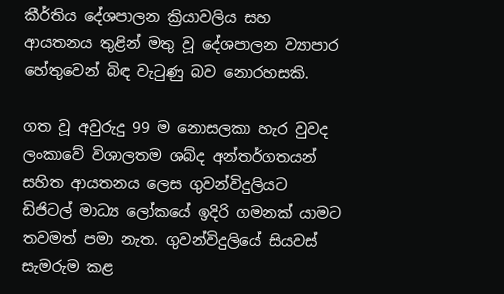කීර්තිය දේශපාලන ක්‍රියාවලිය සහ ආයතනය තුළින් මතු වූ දේශපාලන ව්‍යාපාර හේතුවෙන් බිඳ වැටුණු බව නොරහසකි.

ගත වූ අවුරුදු 99 ම නොසලකා හැර වුවද ලංකාවේ විශාලතම ශබ්ද අන්තර්ගතයන් සහිත ආයතනය ලෙස ගුවන්විදුලියට ඩිජිටල් මාධ්‍ය ලෝකයේ ඉදිරි ගමනක් යාමට තවමත් පමා නැත. ගුවන්විදුලියේ සියවස් සැමරුම කළ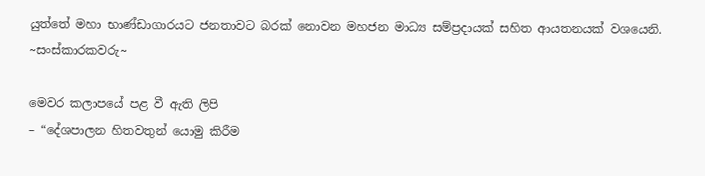යුත්තේ මහා භාණ්ඩාගාරයට ජනතාවට බරක් නොවන මහජන මාධ්‍ය සම්ප්‍රදායක් සහිත ආයතනයක් වශයෙනි.
~සංස්කාරකවරු~

මෙවර කලාපයේ පළ වී ඇති ලිපි
– “දේශපාලන හිතවතුන් යොමු කිරීම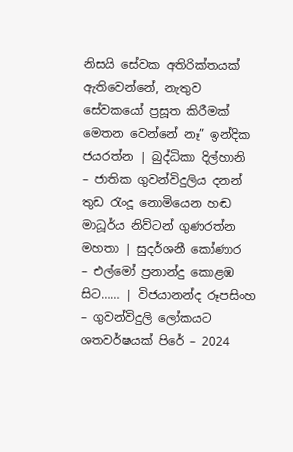නිසයි සේවක අතිරික්තයක් ඇතිවෙන්නේ, නැතුව සේවකයෝ ප්‍රසූත කිරීමක් මෙතන වෙන්නේ නෑ” ඉන්දික ජයරත්න | බුද්ධිකා දිල්හානි
– ජාතික ගුවන්විදුලිය දනන් තුඩ රැංදූ නොමියෙන හඬ මාධූර්ය නිව්ටන් ගුණරත්න මහතා | සුදර්ශනී කෝණාර
– එල්මෝ ප්‍රනාන්දු කොළඹ සිට…… | විජයානන්ද රූපසිංහ
– ගුවන්විදුලි ලෝකයට ශතවර්ෂයක් පිරේ – 2024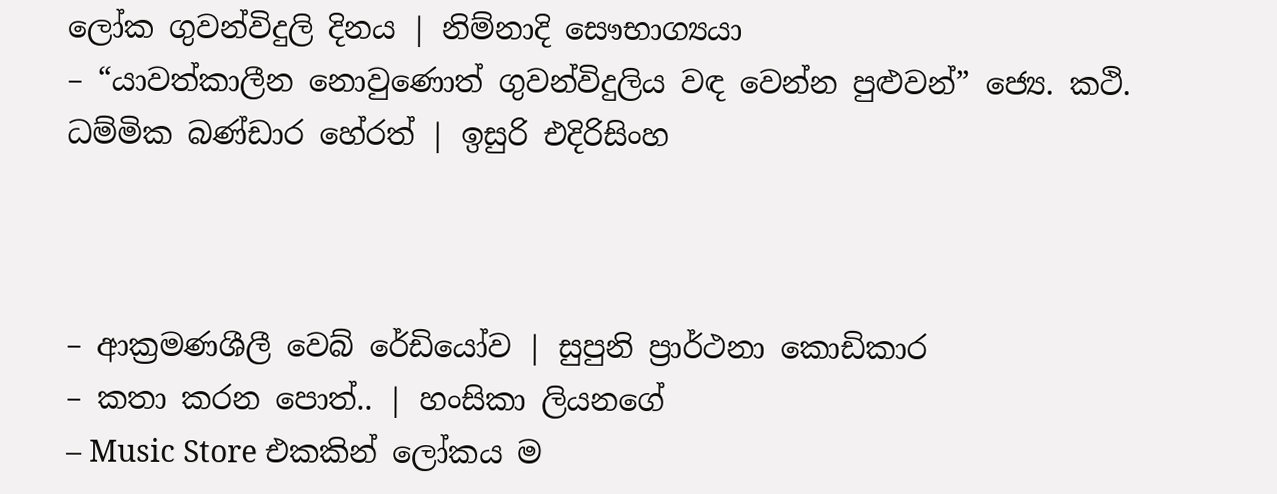ලෝක ගුවන්විදුලි දිනය | නිම්නාදි සෞභාග්‍යයා
– “යාවත්කාලීන නොවුණොත් ගුවන්විදුලිය වඳ වෙන්න පුළුවන්” ජ්‍යෙ. කථි. ධම්මික බණ්ඩාර හේරත් | ඉසුරි එදිරිසිංහ



– ආක්‍රමණශීලී වෙබ් රේඩියෝව | සුපුනි ප්‍රාර්ථනා කොඩිකාර
– කතා කරන පොත්.. | හංසිකා ලියනගේ
– Music Store එකකින් ලෝකය ම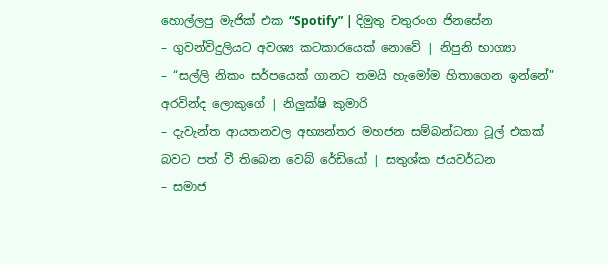හොල්ලපු මැජික් එක “Spotify” | දිමුතු චතුරංග ජිනසේන
– ගුවන්විදුලියට අවශ්‍ය කටකාරයෙක් නොවේ | නිපුනි භාග්‍යා
– “සල්ලි නිකං සර්පයෙක් ගානට තමයි හැමෝම හිතාගෙන ඉන්නේ” අරවින්ද ලොකුගේ | නිලුක්ෂි කුමාරි
– දැවැන්ත ආයතනවල අභ්‍යන්තර මහජන සම්බන්ධතා ටූල් එකක් බවට පත් වී තිබෙන වෙබ් රේඩියෝ | සතුශ්ක ජයවර්ධන
– සමාජ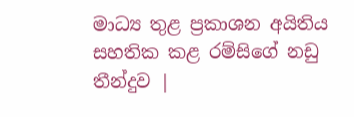මාධ්‍ය තුළ ප්‍රකාශන අයිතිය සහතික කළ රම්සිගේ නඩු තීන්දුව |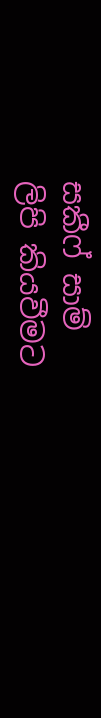සකීෆ් සාම්
ලිපි කියවීමට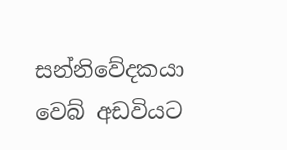සන්නිවේදකයා වෙබ් අඩවියට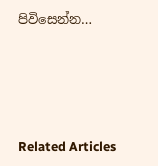පිවිසෙන්න…





Related Articles